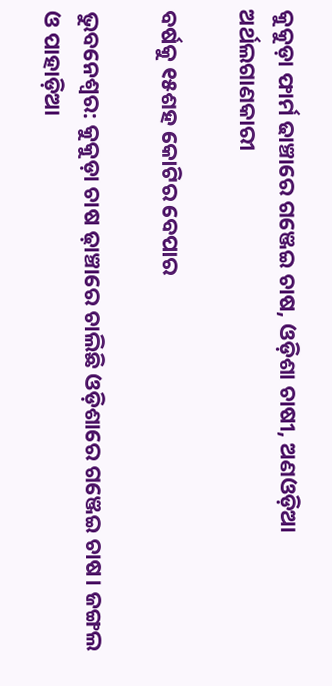କୁକୁଡ଼ା ଫାର୍ମ ଢାଞ୍ଚାରେ ଗଞ୍ଜେଇ ଚାଷ, ଓଡ଼ିଶା ଚାଷୀ, ଅଣଓଡ଼ିଆ ଅର୍ଥଲଗାଣକାରୀ

ବର୍ଷକୁ ୧୫ଶହ କୋଟିର ବେପାର

ଭୁବନେଶ୍ବର: କୁକୁଡ଼ା ଚାଷ ଢ଼ାଞ୍ଚାରେ ଚାଲିଛି ଓଡ଼ିଶାରେ ଗଞ୍ଜେଇ ଚାଷ। ଜଙ୍ଗଲ ଓ ପାହାଡ଼ିଆ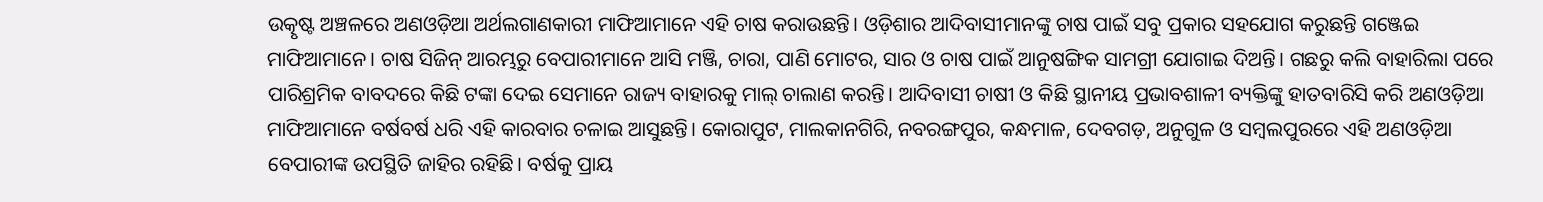ଉତ୍କୃଷ୍ଟ ଅଞ୍ଚଳରେ ଅଣଓଡ଼ିଆ ଅର୍ଥଲଗାଣକାରୀ ମାଫିଆମାନେ ଏହି ଚାଷ କରାଉଛନ୍ତି। ଓଡ଼ିଶାର ଆଦିବାସୀମାନଙ୍କୁ ଚାଷ ପାଇଁ ସବୁ ପ୍ରକାର ସହଯୋଗ କରୁଛନ୍ତି ଗଞ୍ଜେଇ ମାଫିଆମାନେ। ଚାଷ ସିଜିନ୍‌ ଆରମ୍ଭରୁ ବେପାରୀମାନେ ଆସି ମଞ୍ଜି, ଚାରା, ପାଣି ମୋଟର, ସାର ଓ ଚାଷ ପାଇଁ ଆନୁଷଙ୍ଗିକ ସାମଗ୍ରୀ ଯୋଗାଇ ଦିଅନ୍ତି। ଗଛରୁ କଲି ବାହାରିଲା ପରେ ପାରିଶ୍ରମିକ ବାବଦରେ କିଛି ଟଙ୍କା ଦେଇ ସେମାନେ ରାଜ୍ୟ ବାହାରକୁ ମାଲ୍ ଚାଲାଣ କରନ୍ତି। ଆଦିବାସୀ ଚାଷୀ ଓ କିଛି ସ୍ଥାନୀୟ ପ୍ରଭାବଶାଳୀ ବ୍ୟକ୍ତିଙ୍କୁ ହାତବାରିସି କରି ଅଣଓଡ଼ିଆ ମାଫିଆମାନେ ବର୍ଷବର୍ଷ ଧରି ଏହି କାରବାର ଚଳାଇ ଆସୁଛନ୍ତି। କୋରାପୁଟ, ମାଲକାନଗିରି, ନବରଙ୍ଗପୁର, କନ୍ଧମାଳ, ଦେବଗଡ଼, ଅନୁଗୁଳ ଓ ସମ୍ବଲପୁରରେ ଏହି ଅଣଓଡ଼ିଆ ବେପାରୀଙ୍କ ଉପସ୍ଥିତି ଜାହିର ରହିଛି। ବର୍ଷକୁ ପ୍ରାୟ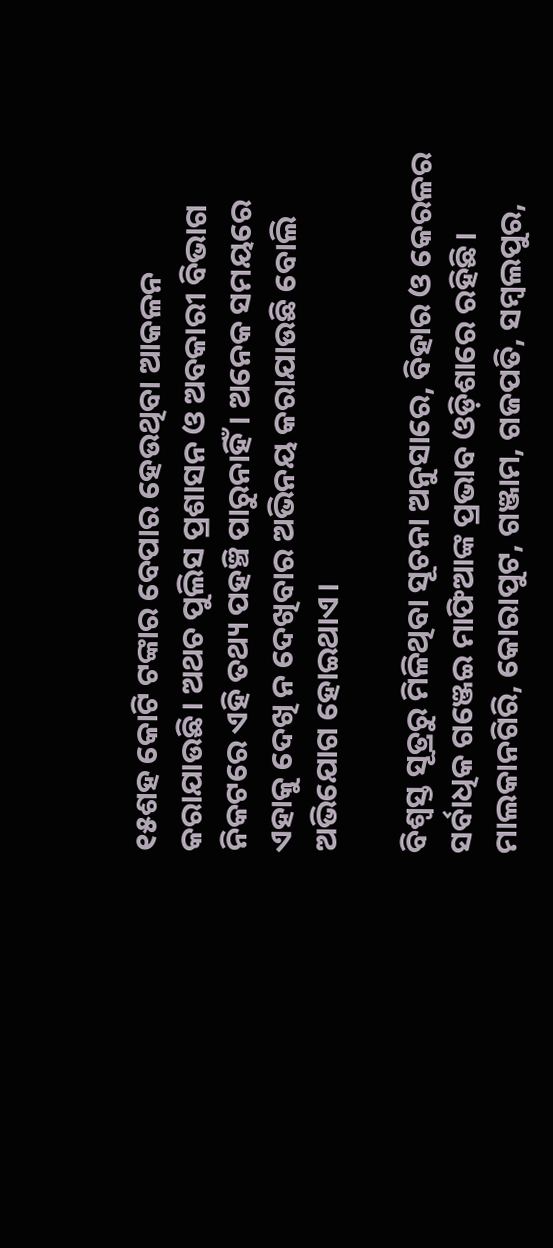୧୫ଶହ କୋଟି ଟଙ୍କାର ବେପାର ହେଉଥିବା ଆକଳନ କରାଯାଉଛି। ଅଥଚ ପୁଲିସ ପ୍ରଶାସନ ଓ ଅବକାରୀ ବିଭାଗ ନିକଟରେ ଏହି ତଥ୍ୟ ପହଞ୍ଚି ପାରୁନାହିଁ। ଅନେକ ସମୟରେ ଏହାକୁ ଦେଖି ନ ଦେଖିବାର ଅଭିନୟ କରାଯାଉଛି ବୋଲି ଅଭିଯୋଗ ହୋଇଥାଏ।

ବିଶ୍ବସ୍ତ ସୂତ୍ରରୁ ମିଳିଥିବା ସୂଚନା ଅନୁସାରେ, ବିହାର ଓ କେରଳର ସର୍ବାଧିକ ଗଞ୍ଜେଇ ମାଫିଆଙ୍କ ପ୍ରଭାବ ଓଡ଼ିଶାରେ ରହିଛି। ମାଲକାନଗିରି, କୋରାପୁଟ, ଗଞ୍ଜାମ, ଗଜପତି, ସମ୍ବଲପୁର,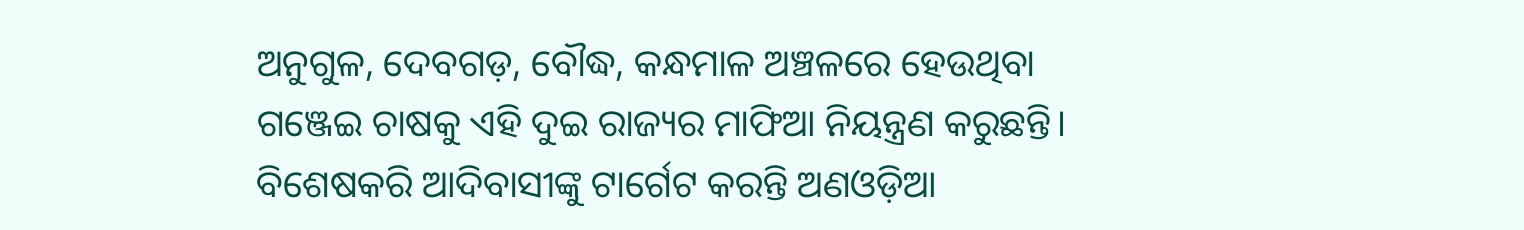ଅନୁଗୁଳ, ଦେବଗଡ଼, ବୌଦ୍ଧ, କନ୍ଧମାଳ ଅଞ୍ଚଳରେ ହେଉଥିବା ଗଞ୍ଜେଇ ଚାଷକୁ ଏହି ଦୁଇ ରାଜ୍ୟର ମାଫିଆ ନିୟନ୍ତ୍ରଣ କରୁଛନ୍ତି। ବିଶେଷକରି ଆଦିବାସୀଙ୍କୁ ଟାର୍ଗେଟ କରନ୍ତି ଅଣଓଡ଼ିଆ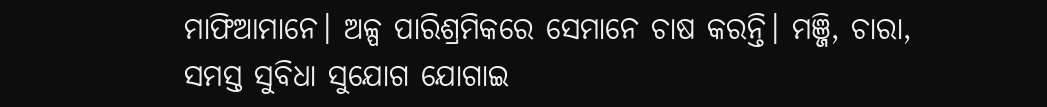ମାଫିଆମାନେ। ଅଳ୍ପ ପାରିଶ୍ରମିକରେ ସେମାନେ ଚାଷ କରନ୍ତି। ମଞ୍ଜି, ଚାରା, ସମସ୍ତ ସୁବିଧା ସୁଯୋଗ ଯୋଗାଇ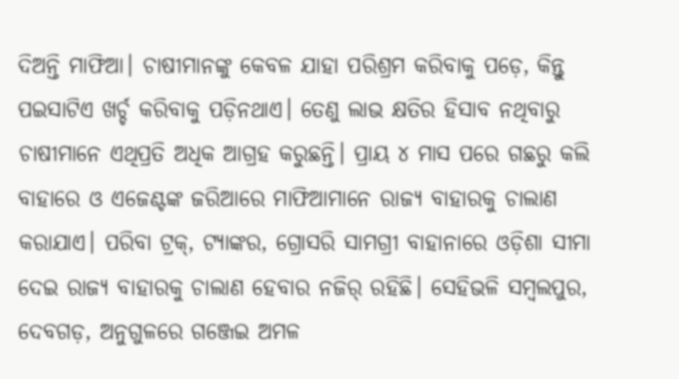ଦିଅନ୍ତି ମାଫିଆ। ଚାଷୀମାନଙ୍କୁ କେବଳ ଯାହା ପରିଶ୍ରମ କରିବାକୁ ପଡ଼େ, କିନ୍ତୁ ପଇସାଟିଏ ଖର୍ଚ୍ଚ କରିବାକୁ ପଡ଼ିନଥାଏ। ତେଣୁ ଲାଭ କ୍ଷତିର ହିସାବ ନଥିବାରୁ ଚାଷୀମାନେ ଏଥିପ୍ରତି ଅଧିକ ଆଗ୍ରହ କରୁଛନ୍ତି। ପ୍ରାୟ ୪ ମାସ ପରେ ଗଛରୁ କଲି ବାହାରେ ଓ ଏଜେଣ୍ଟଙ୍କ ଜରିଆରେ ମାଫିଆମାନେ ରାଜ୍ୟ ବାହାରକୁ ଚାଲାଣ କରାଯାଏ। ପରିବା ଟ୍ରକ୍, ଟ୍ୟାଙ୍କର, ଗ୍ରୋସରି ସାମଗ୍ରୀ ବାହାନାରେ ଓଡ଼ିଶା ସୀମା ଦେଇ ରାଜ୍ୟ ବାହାରକୁ ଚାଲାଣ ହେବାର ନଜିର୍ ରହିଛି। ସେହିଭଳି ସମ୍ବଲପୁର, ଦେବଗଡ଼, ଅନୁଗୁଳରେ ଗଞ୍ଜେଇ ଅମଳ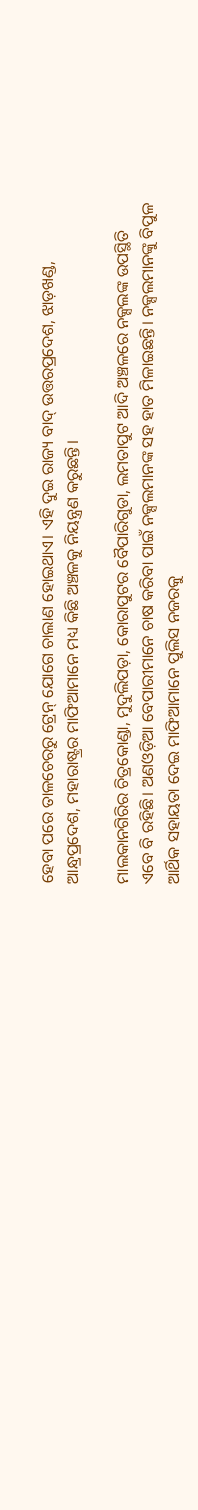ହେବା ପରେ ତାଳଚେରରୁ ଟ୍ରେନ୍‌ ଯୋଗେ ଚାଲାଣ ହୋଇଥାଏ। ଏହି ଦୁଇ ରାଜ୍ୟ ବାଦ୍ ଉତ୍ତରପ୍ରଦେଶ, ଝାଡ଼ଖଣ୍ଡ, ଆନ୍ଧ୍ରପ୍ରଦେଶ, ମହାରାଷ୍ଟ୍ରର ମାଫିଆମାନେ ମଧ୍ୟ କିଛି ଅଞ୍ଚଳକୁ ନିୟନ୍ତ୍ରଣ କରୁଛନ୍ତି।

ମାଲକାନଗିରିର ଚିତ୍ରକୋଣ୍ଡା, ମୁଦୁଲିପଡ଼ା, କୋରାପୁଟର ବୈପାରିଗୁଡା, ଲମତାପୁଟ ଆଦି ଅଞ୍ଚଳରେ ନକ୍ସଲଙ୍କ ଉପସ୍ଥିତି ଏବେ ବି ରହିଛି। ଅଣଓଡ଼ିଆ ବେପାରୀମାନେ ଚାଷ କରିବା ପାଇଁ ନକ୍ସଲମାନଙ୍କ ସହ ହାତ ମିଳାଇଛନ୍ତି। ନକ୍ସଲମାନଙ୍କୁ ବିପୁଳ ଆର୍ଥିକ ସହାୟତା ଦେଇ ମାଫିଆମାନେ ପୁଲିସ ନଜରକୁ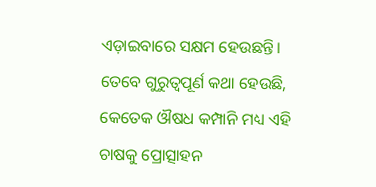ଏଡ଼ାଇବାରେ ସକ୍ଷମ ହେଉଛନ୍ତି। ତେବେ ଗୁରୁତ୍ବପୂର୍ଣ କଥା ହେଉଛି, କେତେକ ଔଷଧ କମ୍ପାନି ମଧ୍ୟ ଏହି ଚାଷକୁ ପ୍ରୋତ୍ସାହନ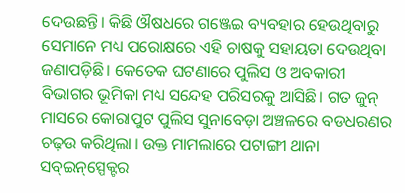ଦେଉଛନ୍ତି। କିଛି ଔଷଧରେ ଗଞ୍ଜେଇ ବ୍ୟବହାର ହେଉଥିବାରୁ ସେମାନେ ମଧ୍ୟ ପରୋକ୍ଷରେ ଏହି ଚାଷକୁ ସହାୟତା ଦେଉଥିବା ଜଣାପଡ଼ିଛି। କେତେକ ଘଟଣାରେ ପୁଲିସ ଓ ଅବକାରୀ ବିଭାଗର ଭୂମିକା ମଧ୍ୟ ସନ୍ଦେହ ପରିସରକୁ ଆସିଛି। ଗତ ଜୁନ୍‌ ମାସରେ କୋରାପୁଟ ପୁଲିସ ସୁନାବେଡ଼ା ଅଞ୍ଚଳରେ ବଡଧରଣର ଚଢ଼ଉ କରିଥିଲା। ଉକ୍ତ ମାମଲାରେ ପଟାଙ୍ଗୀ ଥାନା ସବ୍‌ଇନ୍‌ସ୍ପେକ୍ଟର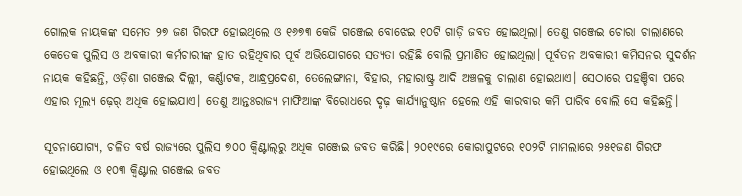ଗୋଲକ ନାୟକଙ୍କ ସମେତ ୨୭ ଜଣ ଗିରଫ ହୋଇଥିଲେ ଓ ୧୬୭୩ କେଜି ଗଞ୍ଜେଇ ବୋଝେଇ ୧୦ଟି ଗାଡ଼ି ଜବତ ହୋଇଥିଲା। ତେଣୁ ଗଞ୍ଜେଇ ଚୋରା ଚାଲାଣରେ କେତେକ ପୁଲିସ ଓ ଅବକାରୀ କର୍ମଚାରୀଙ୍କ ହାତ ରହିଥିବାର ପୂର୍ବ ଅଭିଯୋଗରେ ସତ୍ୟତା ରହିଛି ବୋଲି ପ୍ରମାଣିତ ହୋଇଥିଲା। ପୂର୍ବତନ ଅବକାରୀ କମିସନର ସୁଦର୍ଶନ ନାୟକ କହିଛନ୍ତି, ଓଡ଼ିଶା ଗଞ୍ଜେଇ ଦିଲ୍ଲୀ, କର୍ଣ୍ଣାଟକ, ଆନ୍ଧ୍ରପ୍ରଦେଶ, ତେଲେଙ୍ଗାନା, ବିହାର, ମହାରାଷ୍ଟ୍ର ଆଦି ଅଞ୍ଚଳକୁ ଚାଲାଣ ହୋଇଥାଏ। ସେଠାରେ ପହଞ୍ଚିବା ପରେ ଏହାର ମୂଲ୍ୟ ଢ଼େର୍ ଅଧିକ ହୋଇଯାଏ। ତେଣୁ ଆନ୍ତଃରାଜ୍ୟ ମାଫିଆଙ୍କ ବିରୋଧରେ ଦୃଢ଼ କାର୍ଯ୍ୟାନୁଷ୍ଠାନ ହେଲେ ଏହି କାରବାର କମି ପାରିବ ବୋଲି ସେ କହିଛନ୍ତି।

ସୂଚନାଯୋଗ୍ୟ, ଚଳିତ ବର୍ଷ ରାଜ୍ୟରେ ପୁଲିସ ୭୦୦ କ୍ବିଣ୍ଟାଲ୍‌ରୁ ଅଧିକ ଗଞ୍ଜେଇ ଜବତ କରିଛି। ୨୦୧୯ରେ କୋରାପୁଟରେ ୧୦୨ଟି ମାମଲାରେ ୨୫୧ଜଣ ଗିରଫ ହୋଇଥିଲେ ଓ ୧୦୩ କ୍ବିଣ୍ଟାଲ ଗଞ୍ଜେଇ ଜବତ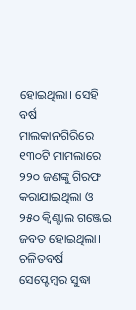ହୋଇଥିଲା। ସେହି ବର୍ଷ ମାଲକାନଗିରିରେ ୧୩୦ଟି ମାମଲାରେ ୨୨୦ ଜଣଙ୍କୁ ଗିରଫ କରାଯାଇଥିଲା ଓ ୨୫୦ କ୍ବିଣ୍ଟାଲ ଗଞ୍ଜେଇ ଜବତ ହୋଇଥିଲା। ଚଳିତବର୍ଷ ସେପ୍ଟେମ୍ବର ସୁଦ୍ଧା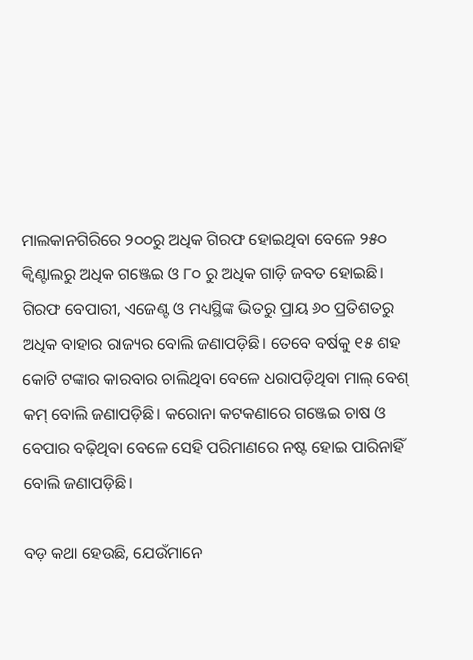ମାଲକାନଗିରିରେ ୨୦୦ରୁ ଅଧିକ ଗିରଫ ହୋଇଥିବା ବେଳେ ୨୫୦ କ୍ବିଣ୍ଟାଲରୁ ଅଧିକ ଗଞ୍ଜେଇ ଓ ୮୦ ରୁ ଅଧିକ ଗାଡ଼ି ଜବତ ହୋଇଛି। ଗିରଫ ବେପାରୀ, ଏଜେଣ୍ଟ ଓ ମଧ୍ୟସ୍ଥିଙ୍କ ଭିତରୁ ପ୍ରାୟ ୬୦ ପ୍ରତିଶତରୁ ଅଧିକ ବାହାର ରାଜ୍ୟର ବୋଲି ଜଣାପଡ଼ିଛି। ତେବେ ବର୍ଷକୁ ୧୫ ଶହ କୋଟି ଟଙ୍କାର କାରବାର ଚାଲିଥିବା ବେଳେ ଧରାପଡ଼ିଥିବା ମାଲ୍ ବେଶ୍ କମ୍ ବୋଲି ଜଣାପଡ଼ିଛି। କରୋନା କଟକଣାରେ ଗଞ୍ଜେଇ ଚାଷ ଓ ବେପାର ବଢ଼ିଥିବା ବେଳେ ସେହି ପରିମାଣରେ ନଷ୍ଟ ହୋଇ ପାରିନାହିଁ ବୋଲି ଜଣାପଡ଼ିଛି।

ବଡ଼ କଥା ହେଉଛି, ଯେଉଁମାନେ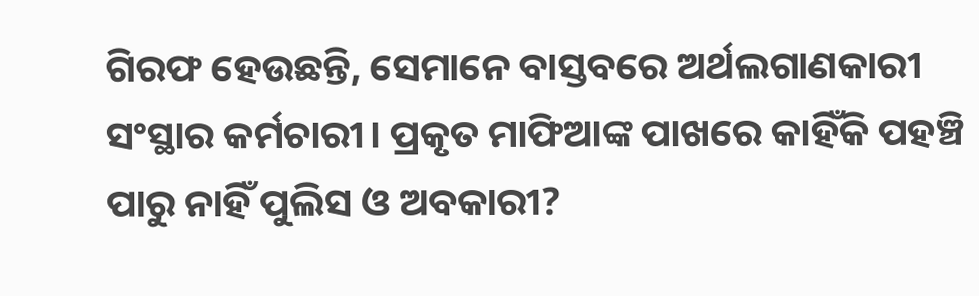ଗିରଫ ହେଉଛନ୍ତି, ସେମାନେ ବାସ୍ତବରେ ଅର୍ଥଲଗାଣକାରୀ ସଂସ୍ଥାର କର୍ମଚାରୀ। ପ୍ରକୃତ ମାଫିଆଙ୍କ ପାଖରେ କାହିଁକି ପହଞ୍ଚି ପାରୁ ନାହିଁ ପୁଲିସ ଓ ଅବକାରୀ?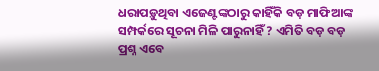ଧରାପଡ଼ୁଥିବା ଏଜେଣ୍ଟଙ୍କଠାରୁ କାହିଁକି ବଡ଼ ମାଫିଆଙ୍କ ସମ୍ପର୍କରେ ସୂଚନା ମିଳି ପାରୁନାହିଁ ? ଏମିତି ବଡ଼ ବଡ଼ ପ୍ରଶ୍ନ ଏବେ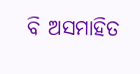ବି ଅସମାହିତ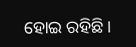ହୋଇ ରହିଛି।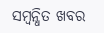ସମ୍ବନ୍ଧିତ ଖବର